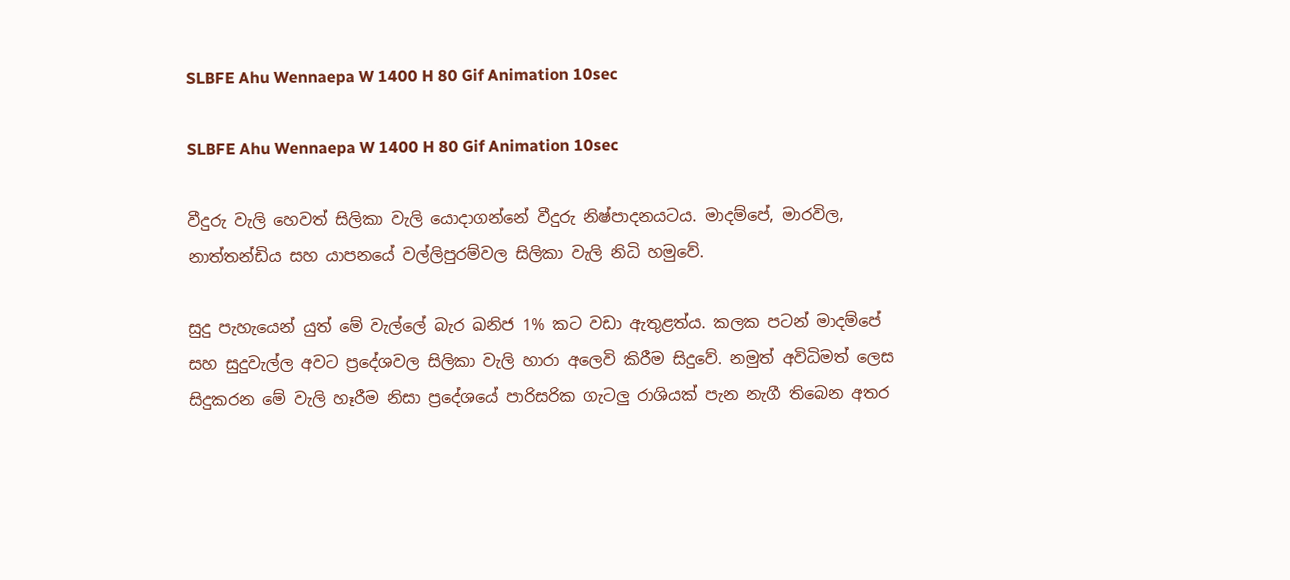SLBFE Ahu Wennaepa W 1400 H 80 Gif Animation 10sec

SLBFE Ahu Wennaepa W 1400 H 80 Gif Animation 10sec

වීදුරු වැලි හෙවත් සිලිකා වැලි යොදාගන්නේ වීදුරු නිෂ්පාදනයටය. මාදම්පේ, මාරවිල, නාත්තන්ඩිය සහ යාපනයේ වල්ලිපුරම්වල සිලිකා වැලි නිධි හමුවේ.

සුදු පැහැයෙන් යුත් මේ වැල්ලේ බැර ඛනිජ 1% කට වඩා ඇතුළත්ය. කලක පටන් මාදම්පේ සහ සුදුවැල්ල අවට ප්‍රදේශවල සිලිකා වැලි හාරා අලෙවි කිරීම සිදුවේ. නමුත් අවිධිමත් ලෙස සිදුකරන මේ වැලි හෑරීම නිසා ප්‍රදේශයේ පාරිසරික ගැටලු‍ රාශියක් පැන නැගී තිබෙන අතර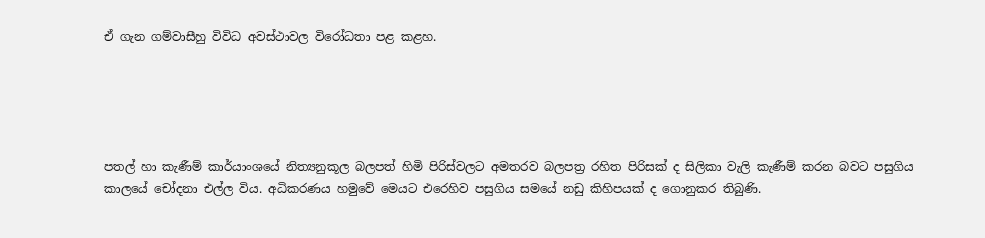ඒ ගැන ගම්වාසීහු විවිධ අවස්ථාවල විරෝධතා පළ කළහ.





පතල් හා කැණීම් කාර්යාංශයේ නිත්‍යනුකූල බලපත් හිමි පිරිස්වලට අමතරව බලපත්‍ර රහිත පිරිසක් ද සිලිකා වැලි කැණීම් කරන බවට පසුගිය කාලයේ චෝදනා එල්ල විය. අධිකරණය හමුවේ මෙයට එරෙහිව පසුගිය සමයේ නඩු කිහිපයක් ද ගොනුකර තිබුණි.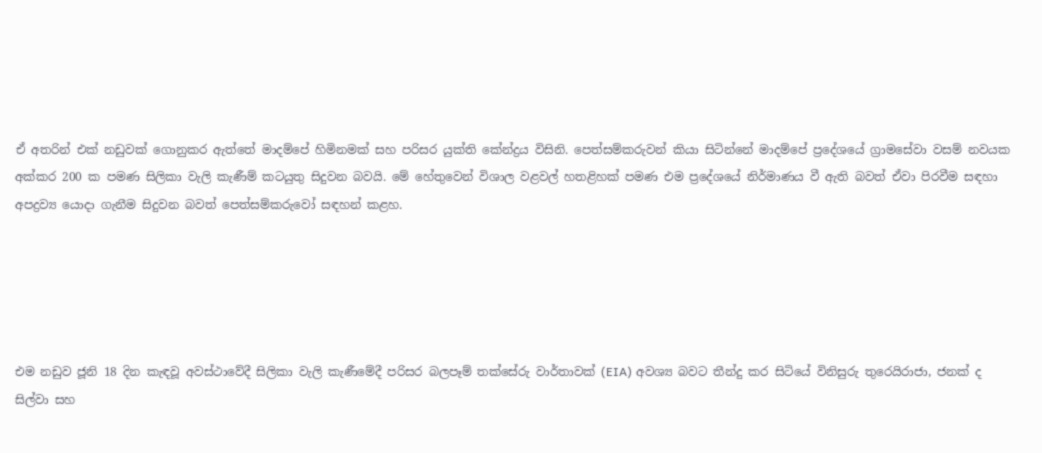ඒ අතරින් එක් නඩුවක් ගොනුකර ඇත්තේ මාදම්පේ හිමිනමක් සහ පරිසර යුක්ති කේන්ද්‍රය විසිනි. පෙත්සම්කරුවන් කියා සිටින්නේ මාදම්පේ ප්‍රදේශයේ ග්‍රාමසේවා වසම් නවයක අක්කර 200 ක පමණ සිලිකා වැලි කැණීම් කටයුතු සිදුවන බවයි. මේ හේතුවෙන් විශාල වළවල් හතළිහක් පමණ එම ප්‍රදේශයේ නිර්මාණය වී ඇති බවත් ඒවා පිරවීම සඳහා අපද්‍රව්‍ය යොදා ගැනීම සිදුවන බවත් පෙත්සම්කරුවෝ සඳහන් කළහ.





එම නඩුව ජූනි 18 දින කැඳවූ අවස්ථාවේදී සිලිකා වැලි කැණීමේදී පරිසර බලපෑම් තක්සේරු වාර්තාවක් (EIA) අවශ්‍ය බවට තීන්දු කර සිටියේ විනිසුරු තුරෙයිරාජා, ජනක් ද සිල්වා සහ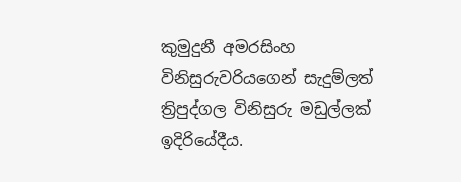කුමුදුනී අමරසිංහ විනිසුරුවරියගෙන් සැදුම්ලත් ත්‍රිපුද්ගල විනිසුරු මඩුල්ලක් ඉදිරියේදීය.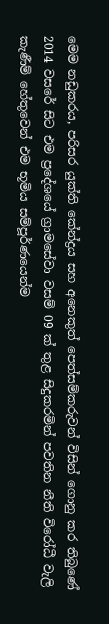මෙම නඩුකරය, පරිසර යුක්ති කේන්ද්‍රය සහ අනෙකුත් පෙත්සම්කරුවන් විසින් ගොනු කර තිබුණේ 2014 වසරේ සිට එම ප්‍රදේශයේ ග්‍රාමසේවා වසම් 09 ක් තුළ සිදුකරමින් පවතින නීති විරෝධී වැලි කැණීම් හේතුවෙන් එම භූමිය සම්පූර්ණයෙන්ම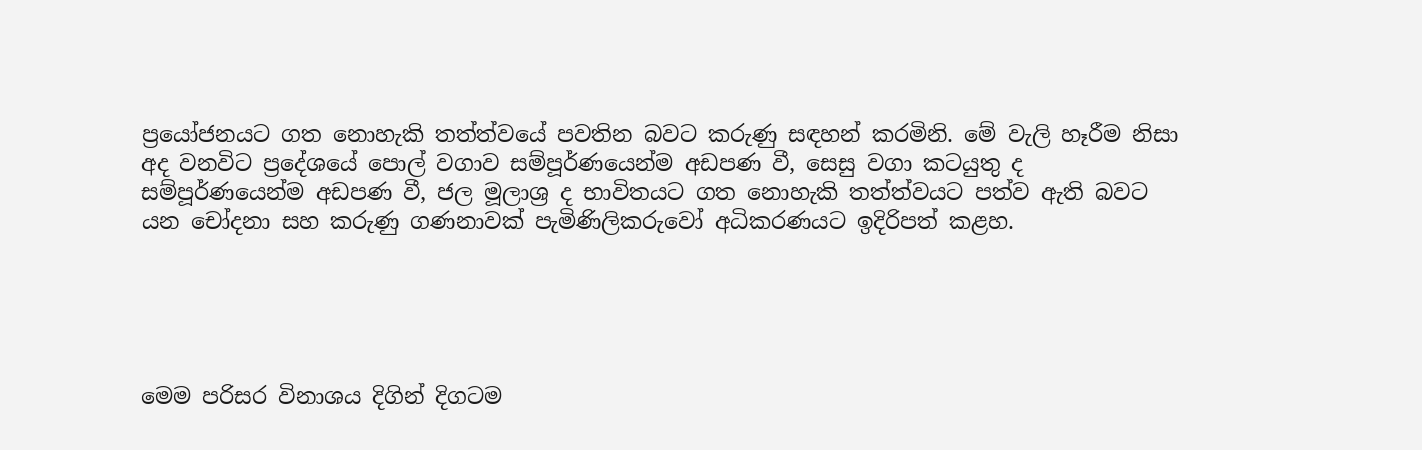ප්‍රයෝජනයට ගත නොහැකි තත්ත්වයේ පවතින බවට කරුණු සඳහන් කරමිනි. මේ වැලි හෑරීම නිසා අද වනවිට ප්‍රදේශයේ පොල් වගාව සම්පූර්ණයෙන්ම අඩපණ වී, සෙසු වගා කටයුතු ද සම්පූර්ණයෙන්ම අඩපණ වී, ජල මූලාශ්‍ර ද භාවිතයට ගත නොහැකි තත්ත්වයට පත්ව ඇති බවට යන චෝදනා සහ කරුණු ගණනාවක් පැමිණිලිකරුවෝ අධිකරණයට ඉදිරිපත් කළහ.





මෙම පරිසර විනාශය දිගින් දිගටම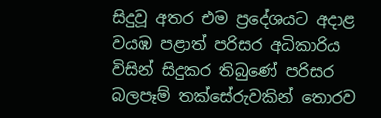සිදුවූ අතර එම ප්‍රදේශයට අදාළ වයඹ පළාත් පරිසර අධිකාරිය විසින් සිදුකර තිබුණේ පරිසර බලපෑම් තක්සේරුවකින් තොරව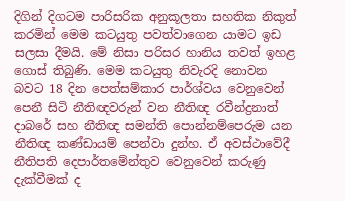දිගින් දිගටම පාරිසරික අනුකූලතා සහතික නිකුත් කරමින් මෙම කටයුතු පවත්වාගෙන යාමට ඉඩ සලසා දීමයි. මේ නිසා පරිසර හානිය තවත් ඉහළ ගොස් තිබුණි. මෙම කටයුතු නිවැරදි නොවන බවට 18 දින පෙත්සම්කාර පාර්ශ්වය වෙනුවෙන් පෙනී සිටි නීතිඥවරුන් වන නීතිඥ රවීන්ද්‍රනාත් දාබරේ සහ නීතිඥ සමන්ති පොන්නම්පෙරුම යන නීතිඥ කණ්ඩායම් පෙන්වා දුන්හ. ඒ අවස්ථාවේදී නීතිපති දෙපාර්තමේන්තුව වෙනුවෙන් කරුණු දැක්වීමක් ද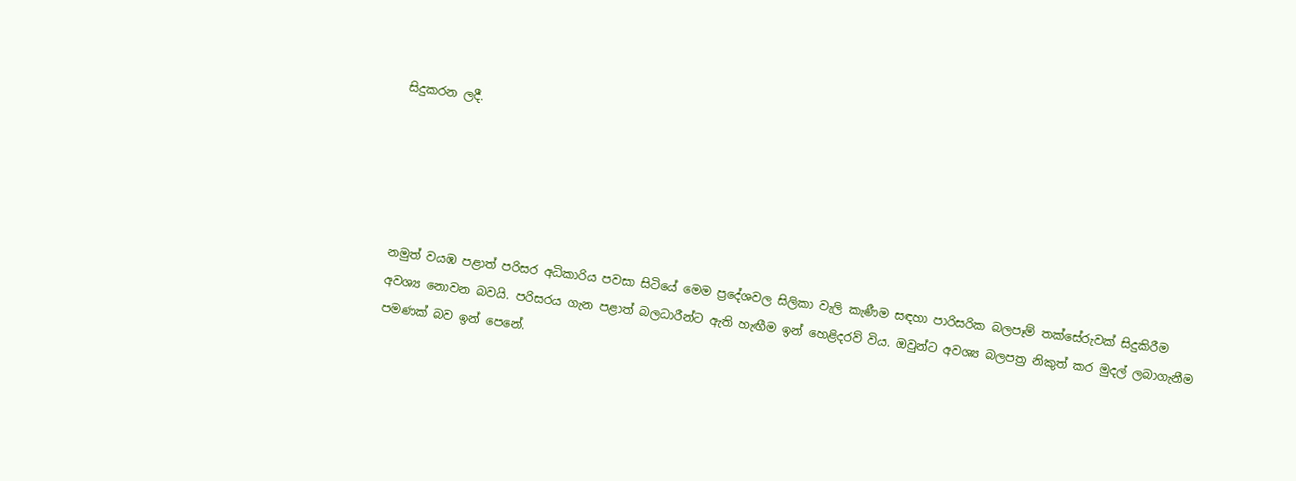සිදුකරන ලදී.





නමුත් වයඹ පළාත් පරිසර අධිකාරිය පවසා සිටියේ මෙම ප්‍රදේශවල සිලිකා වැලි කැණීම සඳහා පාරිසරික බලපෑම් තක්සේරුවක් සිදුකිරීම අවශ්‍ය නොවන බවයි. පරිසරය ගැන පළාත් බලධාරීන්ට ඇති හැඟීම ඉන් හෙළිදරව් විය. ඔවුන්ට අවශ්‍ය බලපත්‍ර නිකුත් කර මුදල් ලබාගැනීම පමණක් බව ඉන් පෙනේ.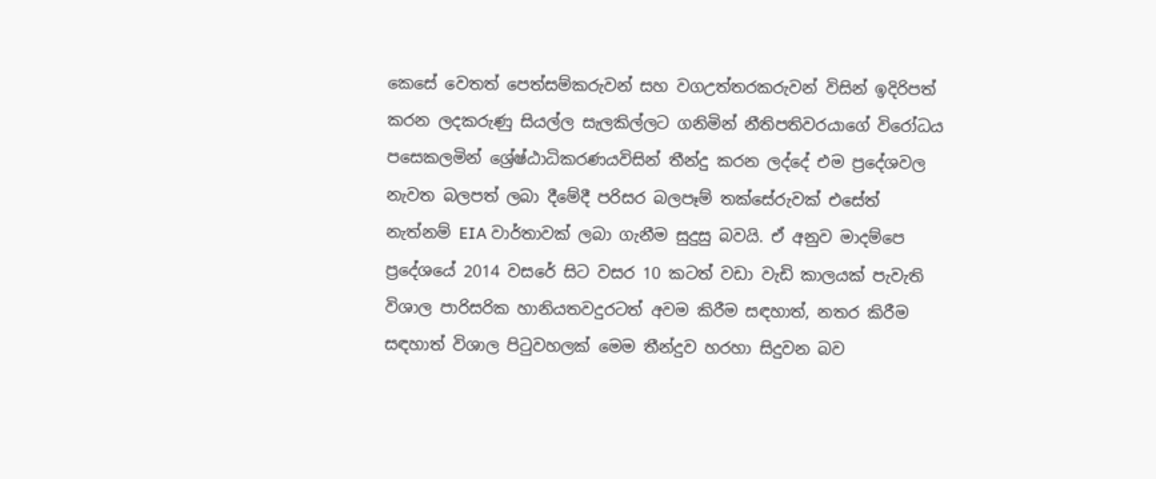කෙසේ වෙතත් පෙත්සම්කරුවන් සහ වගඋත්තරකරුවන් විසින් ඉදිරිපත් කරන ලදකරුණු සියල්ල සැලකිල්ලට ගනිමින් නීතිපතිවරයාගේ විරෝධය පසෙකලමින් ශ්‍රේෂ්ඨාධිකරණයවිසින් තීන්දු කරන ලද්දේ එම ප්‍රදේශවල නැවත බලපත් ලබා දීමේදී පරිසර බලපෑම් තක්සේරුවක් එසේත් නැත්නම් EIA වාර්තාවක් ලබා ගැනීම සුදුසු බවයි. ඒ අනුව මාදම්පෙ ප්‍රදේශයේ 2014 වසරේ සිට වසර 10 කටත් වඩා වැඩි කාලයක් පැවැති විශාල පාරිසරික හානියතවදුරටත් අවම කිරීම සඳහාත්, නතර කිරීම සඳහාත් විශාල පිටුවහලක් මෙම තීන්දුව හරහා සිදුවන බව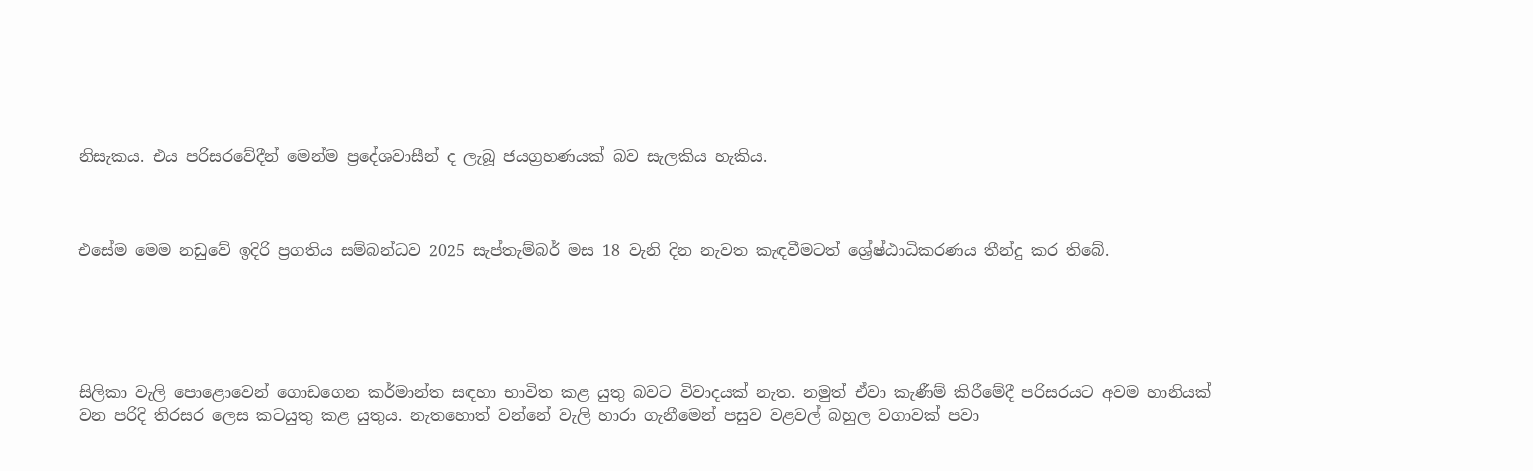නිසැකය. එය පරිසරවේදීන් මෙන්ම ප්‍රදේශවාසීන් ද ලැබූ ජයග්‍රහණයක් බව සැලකිය හැකිය.



එසේම මෙම නඩුවේ ඉදිරි ප්‍රගතිය සම්බන්ධව 2025 සැප්තැම්බර් මස 18 වැනි දින නැවත කැඳවීමටත් ශ්‍රේෂ්ඨාධිකරණය තීන්දු කර තිබේ.





සිලිකා වැලි පොළොවෙන් ගොඩගෙන කර්මාන්ත සඳහා භාවිත කළ යුතු බවට විවාදයක් නැත. නමුත් ඒවා කැණීම් කිරීමේදී පරිසරයට අවම හානියක් වන පරිදි තිරසර ලෙස කටයුතු කළ යුතුය. නැතහොත් වන්නේ වැලි හාරා ගැනීමෙන් පසුව වළවල් බහුල වගාවක් පවා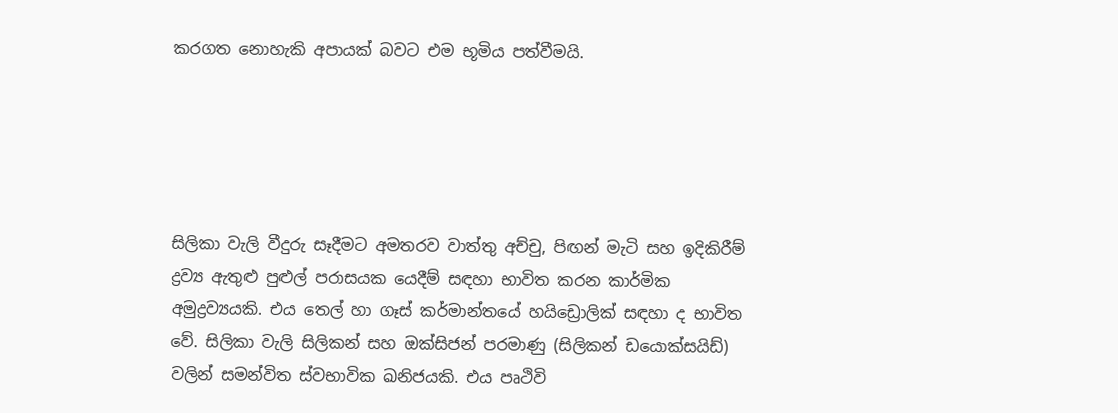කරගත නොහැකි අපායක් බවට එම භූමිය පත්වීමයි.





සිලිකා වැලි වීදුරු සෑදීමට අමතරව වාත්තු අච්චු, පිඟන් මැටි සහ ඉදිකිරීම් ද්‍රව්‍ය ඇතුළු පුළුල් පරාසයක යෙදීම් සඳහා භාවිත කරන කාර්මික අමුද්‍රව්‍යයකි. එය තෙල් හා ගෑස් කර්මාන්තයේ හයිඩ්‍රොලික් සඳහා ද භාවිත වේ. සිලිකා වැලි සිලිකන් සහ ඔක්සිජන් පරමාණු (සිලිකන් ඩයොක්සයිඩ්) වලින් සමන්විත ස්වභාවික ඛනිජයකි. එය පෘථිවි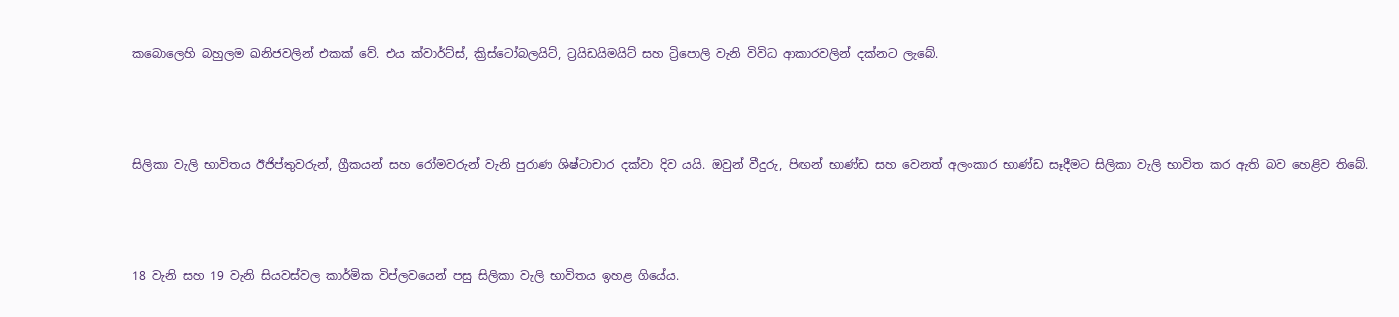කබොලෙහි බහුලම ඛනිජවලින් එකක් වේ. එය ක්වාර්ට්ස්, ක්‍රිස්ටෝබලයිට්, ට්‍රයිඩයිමයිට් සහ ට්‍රිපොලි වැනි විවිධ ආකාරවලින් දක්නට ලැබේ.



සිලිකා වැලි භාවිතය ඊජිප්තුවරුන්, ග්‍රීකයන් සහ රෝමවරුන් වැනි පුරාණ ශිෂ්ටාචාර දක්වා දිව යයි. ඔවුන් වීදුරු, පිඟන් භාණ්ඩ සහ වෙනත් අලංකාර භාණ්ඩ සෑදීමට සිලිකා වැලි භාවිත කර ඇති බව හෙළිව තිබේ.



18 වැනි සහ 19 වැනි සියවස්වල කාර්මික විප්ලවයෙන් පසු සිලිකා වැලි භාවිතය ඉහළ ගියේය.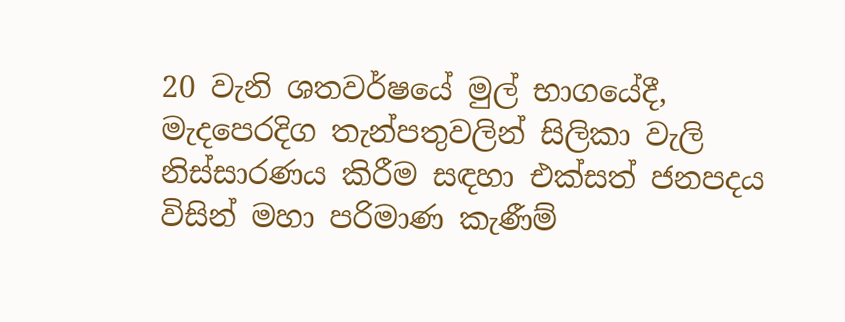20 වැනි ශතවර්ෂයේ මුල් භාගයේදී, මැදපෙරදිග තැන්පතුවලින් සිලිකා වැලි නිස්සාරණය කිරීම සඳහා එක්සත් ජනපදය විසින් මහා පරිමාණ කැණීම්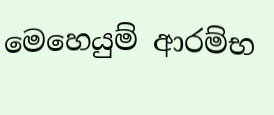මෙහෙයුම් ආරම්භ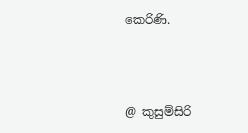කෙරිණි.



@ කුසුම්සිරි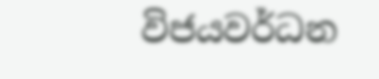විජයවර්ධන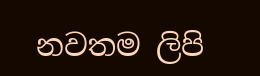නවතම ලිපි